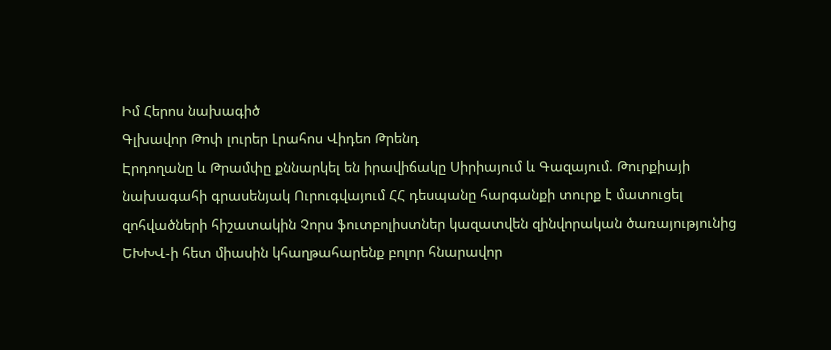Իմ Հերոս նախագիծ
Գլխավոր Թոփ լուրեր Լրահոս Վիդեո Թրենդ
Էրդողանը և Թրամփը քննարկել են իրավիճակը Սիրիայում և Գազայում. Թուրքիայի նախագահի գրասենյակ Ուրուգվայում ՀՀ դեսպանը հարգանքի տուրք է մատուցել զոհվածների հիշատակին Չորս ֆուտբոլիստներ կազատվեն զինվորական ծառայությունից ԵԽԽՎ-ի հետ միասին կհաղթահարենք բոլոր հնարավոր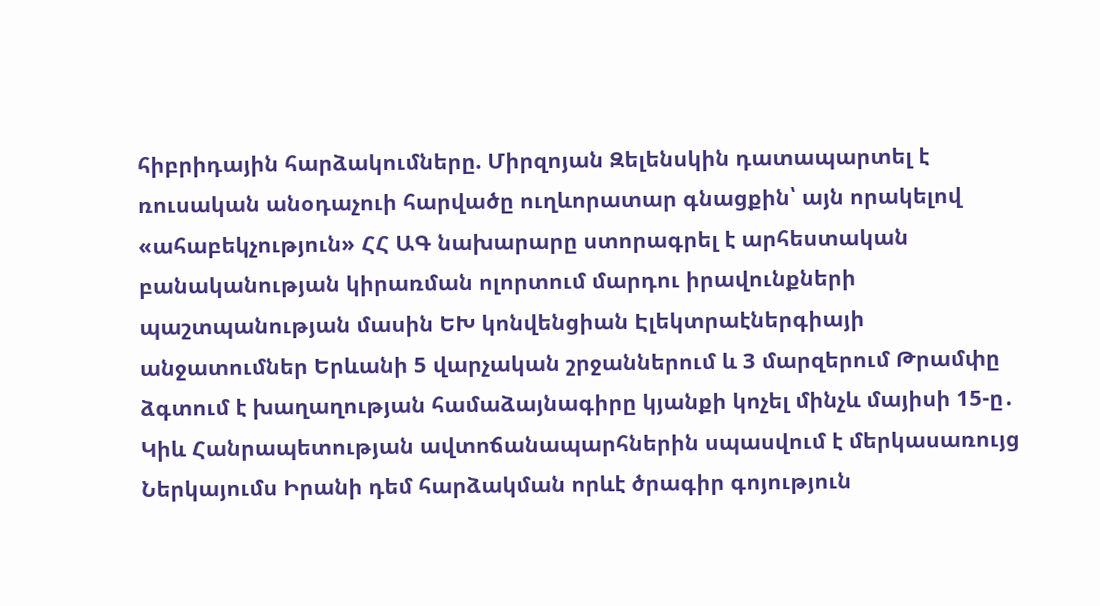հիբրիդային հարձակումները. Միրզոյան Զելենսկին դատապարտել է ռուսական անօդաչուի հարվածը ուղևորատար գնացքին՝ այն որակելով «ահաբեկչություն» ՀՀ ԱԳ նախարարը ստորագրել է արհեստական բանականության կիրառման ոլորտում մարդու իրավունքների պաշտպանության մասին ԵԽ կոնվենցիան Էլեկտրաէներգիայի անջատումներ Երևանի 5 վարչական շրջաններում և 3 մարզերում Թրամփը ձգտում է խաղաղության համաձայնագիրը կյանքի կոչել մինչև մայիսի 15-ը․ Կիև Հանրապետության ավտոճանապարհներին սպասվում է մերկասառույց Ներկայումս Իրանի դեմ հարձակման որևէ ծրագիր գոյություն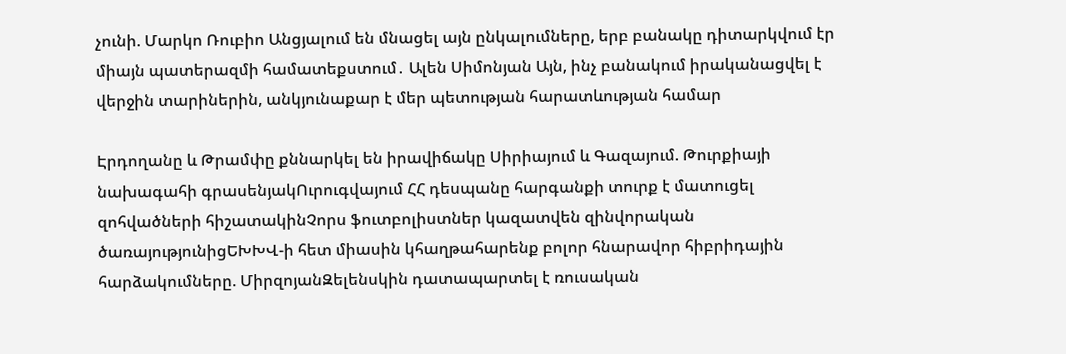չունի. Մարկո Ռուբիո Անցյալում են մնացել այն ընկալումները, երբ բանակը դիտարկվում էր միայն պատերազմի համատեքստում․ Ալեն Սիմոնյան Այն, ինչ բանակում իրականացվել է վերջին տարիներին, անկյունաքար է մեր պետության հարատևության համար

Էրդողանը և Թրամփը քննարկել են իրավիճակը Սիրիայում և Գազայում. Թուրքիայի նախագահի գրասենյակՈւրուգվայում ՀՀ դեսպանը հարգանքի տուրք է մատուցել զոհվածների հիշատակինՉորս ֆուտբոլիստներ կազատվեն զինվորական ծառայությունիցԵԽԽՎ-ի հետ միասին կհաղթահարենք բոլոր հնարավոր հիբրիդային հարձակումները. ՄիրզոյանԶելենսկին դատապարտել է ռուսական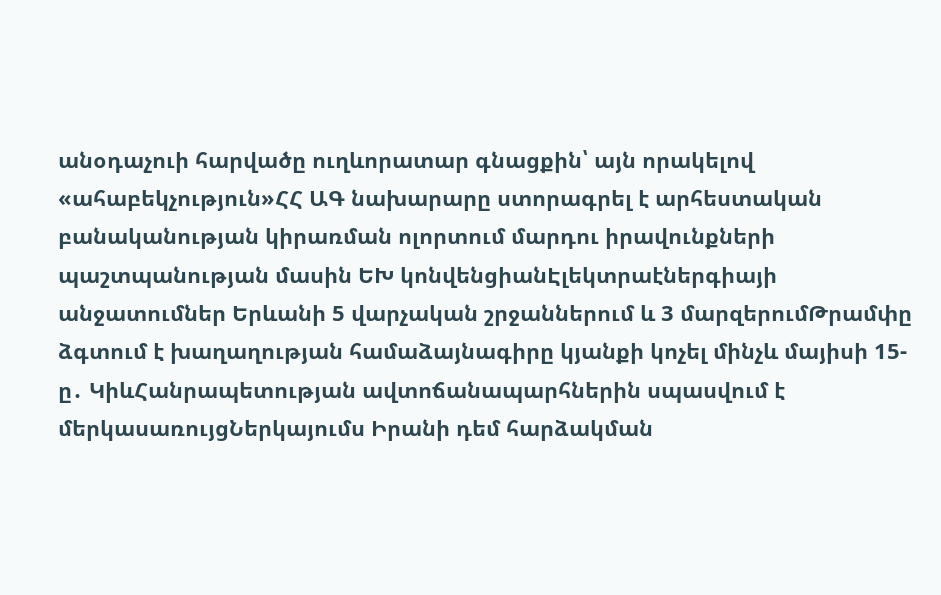անօդաչուի հարվածը ուղևորատար գնացքին՝ այն որակելով «ահաբեկչություն»ՀՀ ԱԳ նախարարը ստորագրել է արհեստական բանականության կիրառման ոլորտում մարդու իրավունքների պաշտպանության մասին ԵԽ կոնվենցիանԷլեկտրաէներգիայի անջատումներ Երևանի 5 վարչական շրջաններում և 3 մարզերումԹրամփը ձգտում է խաղաղության համաձայնագիրը կյանքի կոչել մինչև մայիսի 15-ը․ ԿիևՀանրապետության ավտոճանապարհներին սպասվում է մերկասառույցՆերկայումս Իրանի դեմ հարձակման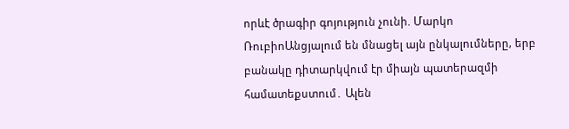որևէ ծրագիր գոյություն չունի. Մարկո ՌուբիոԱնցյալում են մնացել այն ընկալումները, երբ բանակը դիտարկվում էր միայն պատերազմի համատեքստում․ Ալեն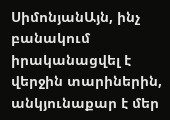ՍիմոնյանԱյն, ինչ բանակում իրականացվել է վերջին տարիներին, անկյունաքար է մեր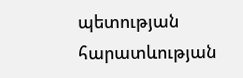պետության հարատևության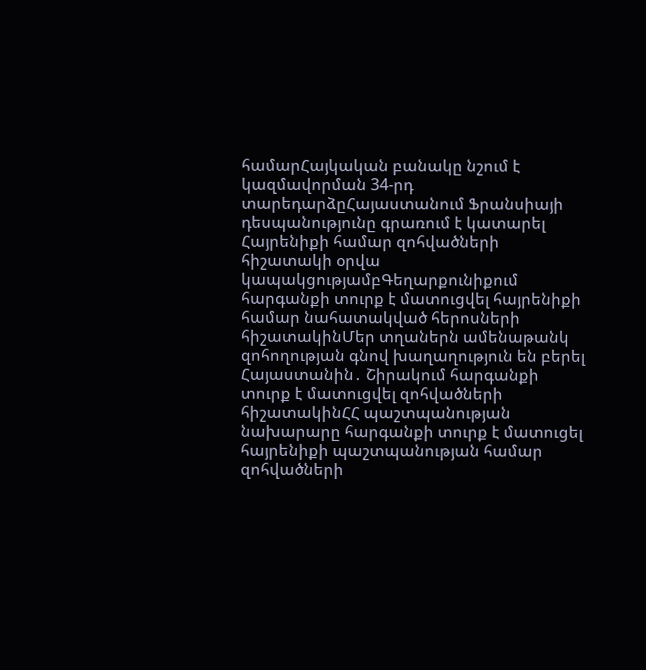համարՀայկական բանակը նշում է կազմավորման 34-րդ տարեդարձըՀայաստանում Ֆրանսիայի դեսպանությունը գրառում է կատարել Հայրենիքի համար զոհվածների հիշատակի օրվա կապակցությամբԳեղարքունիքում հարգանքի տուրք է մատուցվել հայրենիքի համար նահատակված հերոսների հիշատակինՄեր տղաներն ամենաթանկ զոհողության գնով խաղաղություն են բերել Հայաստանին․ Շիրակում հարգանքի տուրք է մատուցվել զոհվածների հիշատակինՀՀ պաշտպանության նախարարը հարգանքի տուրք է մատուցել հայրենիքի պաշտպանության համար զոհվածների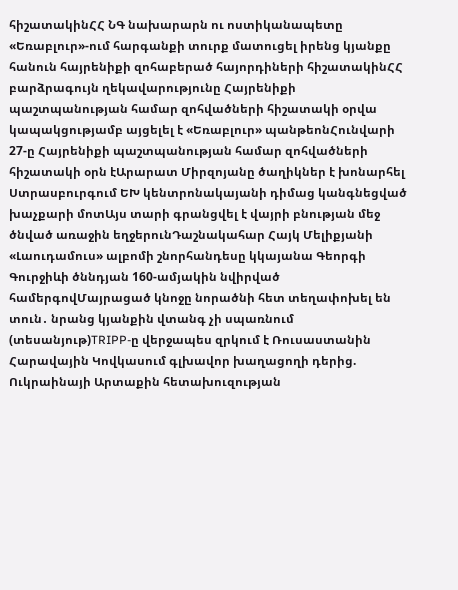հիշատակինՀՀ ՆԳ նախարարն ու ոստիկանապետը «Եռաբլուր»-ում հարգանքի տուրք մատուցել իրենց կյանքը հանուն հայրենիքի զոհաբերած հայորդիների հիշատակինՀՀ բարձրագույն ղեկավարությունը Հայրենիքի պաշտպանության համար զոհվածների հիշատակի օրվա կապակցությամբ այցելել է «Եռաբլուր» պանթեոնՀունվարի 27-ը Հայրենիքի պաշտպանության համար զոհվածների հիշատակի օրն էԱրարատ Միրզոյանը ծաղիկներ է խոնարհել Ստրասբուրգում ԵԽ կենտրոնակայանի դիմաց կանգնեցված խաչքարի մոտԱյս տարի գրանցվել է վայրի բնության մեջ ծնված առաջին եղջերունԴաշնակահար Հայկ Մելիքյանի «Լաուդամուս» ալբոմի շնորհանդեսը կկայանա Գեորգի Գուրջիևի ծննդյան 160-ամյակին նվիրված համերգովՄայրացած կնոջը նորածնի հետ տեղափոխել են տուն․ նրանց կյանքին վտանգ չի սպառնում (տեսանյութ)TRIPP-ը վերջապես զրկում է Ռուսաստանին Հարավային Կովկասում գլխավոր խաղացողի դերից. Ուկրաինայի Արտաքին հետախուզության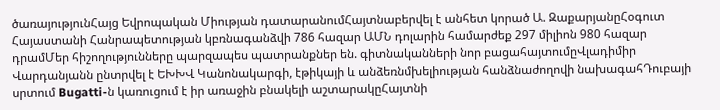ծառայությունՀայց Եվրոպական Միության դատարանումՀայտնաբերվել է անհետ կորած Ա. ԶաքարյանըՀօգուտ Հայաստանի Հանրապետության կբռնագանձվի 786 հազար ԱՄՆ դոլարին համարժեք 297 միլիոն 980 հազար դրամՄեր հիշողությունները պարզապես պատրանքներ են. գիտնականների նոր բացահայտումըՎլադիմիր Վարդանյանն ընտրվել է ԵԽԽՎ Կանոնակարգի, էթիկայի և անձեռնմխելիության հանձնաժողովի նախագահԴուբայի սրտում Bugatti-ն կառուցում է իր առաջին բնակելի աշտարակըՀայտնի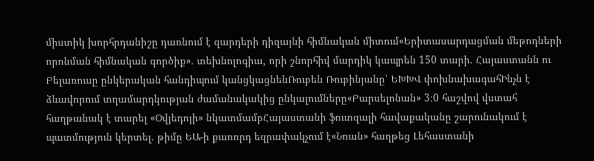միստիկ խորհրդանիշը դառնում է զարդերի դիզայնի հիմնական միտում«Երիտասարդացման մեթոդների որոնման հիմնական գործիք». տեխնոլոգիա, որի շնորհիվ մարդիկ կապրեն 150 տարի. Հայաստանն ու Բելառուսը ընկերական հանդիպում կանցկացնենՌուբեն Ռուբինյանը՝ ԵԽԽՎ փոխնախագահԻնչն է ձևավորում տղամարդկության ժամանակակից ընկալումները«Բարսելոնան» 3։0 հաշվով վստահ հաղթանակ է տարել «Օվյեդոյի» նկատմամբՀայաստանի ֆուտզալի հավաքականը շարունակում է պատմություն կերտել. թիմը ԵԱ-ի քառորդ եզրափակչում է«Նոան» հաղթեց Լեհաստանի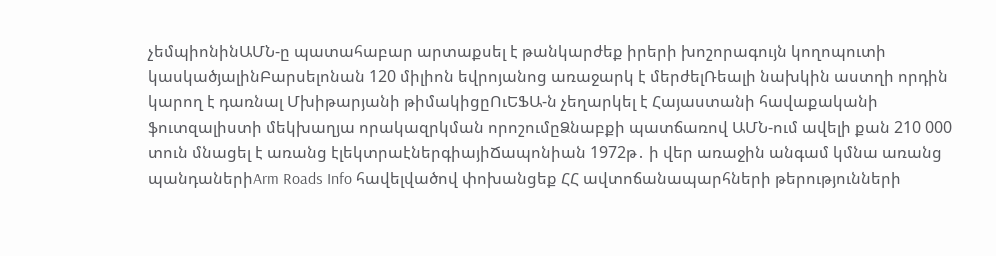չեմպիոնինԱՄՆ-ը պատահաբար արտաքսել է թանկարժեք իրերի խոշորագույն կողոպուտի կասկածյալինԲարսելոնան 120 միլիոն եվրոյանոց առաջարկ է մերժելՌեալի նախկին աստղի որդին կարող է դառնալ Մխիթարյանի թիմակիցըՈւԵՖԱ-ն չեղարկել է Հայաստանի հավաքականի ֆուտզալիստի մեկխաղյա որակազրկման որոշումըՁնաբքի պատճառով ԱՄՆ-ում ավելի քան 210 000 տուն մնացել է առանց էլեկտրաէներգիայիՃապոնիան 1972թ․ ի վեր առաջին անգամ կմնա առանց պանդաներիArm Roads Info հավելվածով փոխանցեք ՀՀ ավտոճանապարհների թերությունների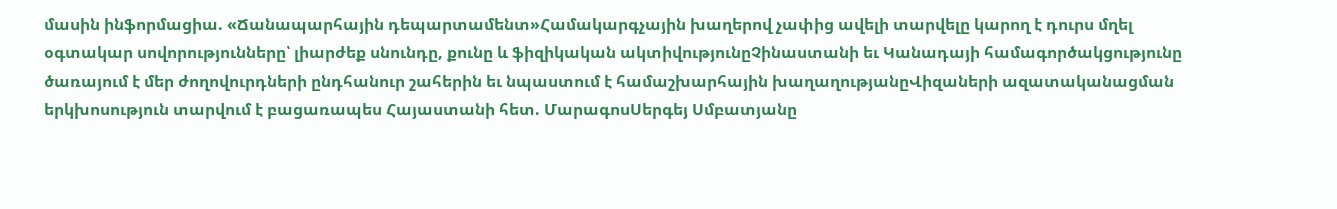մասին ինֆորմացիա. «Ճանապարհային դեպարտամենտ»Համակարգչային խաղերով չափից ավելի տարվելը կարող է դուրս մղել օգտակար սովորությունները՝ լիարժեք սնունդը, քունը և ֆիզիկական ակտիվությունըՉինաստանի եւ Կանադայի համագործակցությունը ծառայում է մեր ժողովուրդների ընդհանուր շահերին եւ նպաստում է համաշխարհային խաղաղությանըՎիզաների ազատականացման երկխոսություն տարվում է բացառապես Հայաստանի հետ. ՄարագոսՍերգեյ Սմբատյանը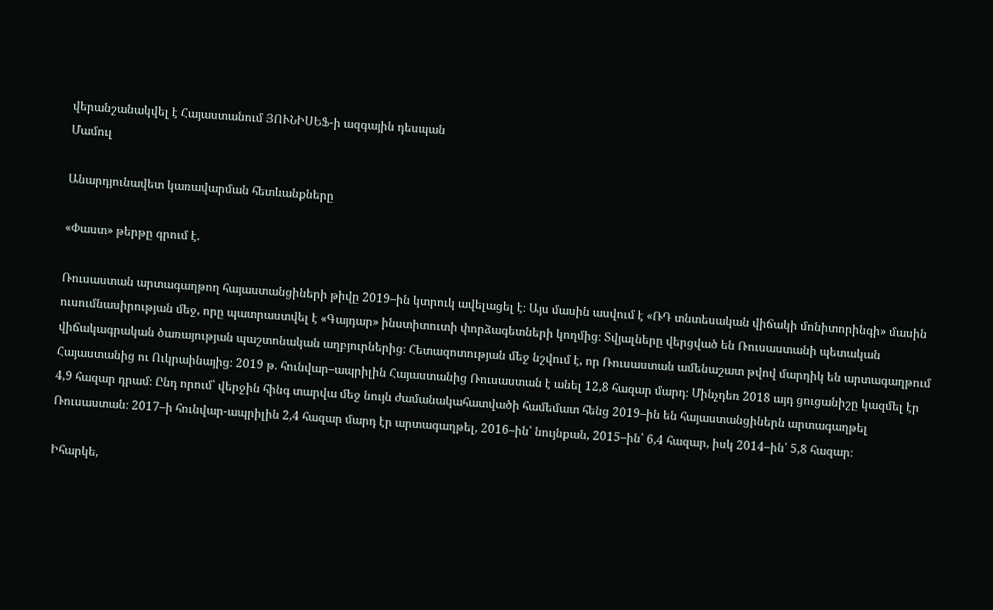վերանշանակվել է Հայաստանում ՅՈՒՆԻՍԵՖ-ի ազգային դեսպան
Մամուլ

Անարդյունավետ կառավարման հետևանքները

«Փաստ» թերթը գրում է.

Ռուսաստան արտագաղթող հայաստանցիների թիվը 2019–ին կտրուկ ավելացել է։ Այս մասին ասվում է «ՌԴ տնտեսական վիճակի մոնիտորինգի» մասին ուսումնասիրության մեջ, որը պատրաստվել է «Գայդար» ինստիտուտի փորձագետների կողմից։ Տվյալները վերցված են Ռուսաստանի պետական վիճակագրական ծառայության պաշտոնական աղբյուրներից։ Հետազոտության մեջ նշվում է, որ Ռուսաստան ամենաշատ թվով մարդիկ են արտագաղթում Հայաստանից ու Ուկրաինայից։ 2019 թ. հունվար–ապրիլին Հայաստանից Ռուսաստան է անել 12,8 հազար մարդ։ Մինչդեռ 2018 այդ ցուցանիշը կազմել էր 4,9 հազար դրամ։ Ընդ որում՝ վերջին հինգ տարվա մեջ նույն ժամանակահատվածի համեմատ հենց 2019–ին են հայաստանցիներն արտագաղթել Ռուսաստան։ 2017–ի հունվար-ապրիլին 2,4 հազար մարդ էր արտագաղթել, 2016–ին՝ նույնքան, 2015–ին՝ 6,4 հազար, իսկ 2014–ին՝ 5,8 հազար։

Իհարկե,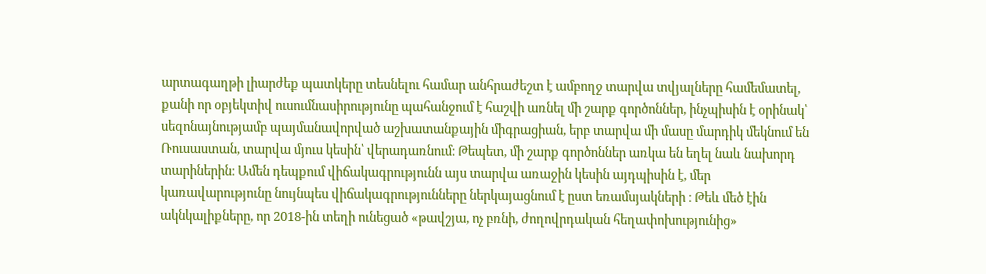արտագաղթի լիարժեք պատկերը տեսնելու համար անհրաժեշտ է ամբողջ տարվա տվյալները համեմատել, քանի որ օբյեկտիվ ուսումնասիրությունը պահանջում է հաշվի առնել մի շարք գործոններ, ինչպիսին է օրինակ՝ սեզոնայնությամբ պայմանավորված աշխատանքային միգրացիան, երբ տարվա մի մասը մարդիկ մեկնում են Ռուսաստան, տարվա մյուս կեսին՝ վերադառնում։ Թեպետ, մի շարք գործոններ առկա են եղել նաև նախորդ տարիներին։ Ամեն դեպքում վիճակագրությունն այս տարվա առաջին կեսին այդպիսին է, մեր կառավարությունը նույնպես վիճակագրությունները ներկայացնում է ըստ եռամսյակների ։ Թեև մեծ էին ակնկալիքները, որ 2018-ին տեղի ունեցած «թավշյա, ոչ բռնի, ժողովրդական հեղափոխությունից»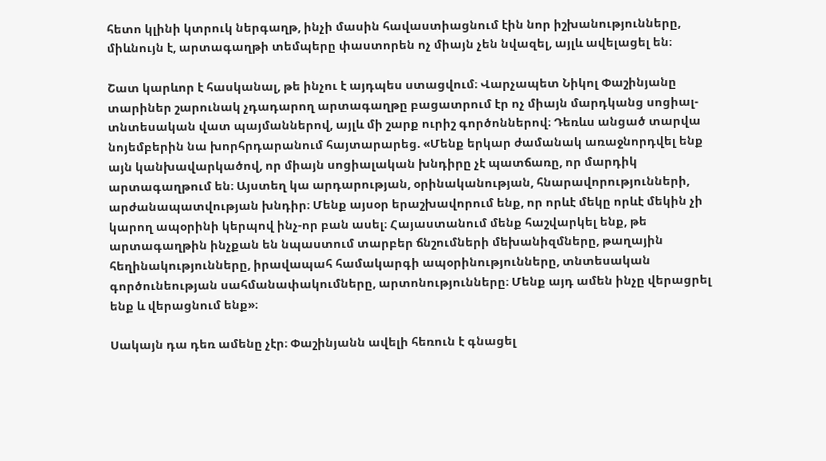հետո կլինի կտրուկ ներգաղթ, ինչի մասին հավաստիացնում էին նոր իշխանությունները, միևնույն է, արտագաղթի տեմպերը փաստորեն ոչ միայն չեն նվազել, այլև ավելացել են։

Շատ կարևոր է հասկանալ, թե ինչու է այդպես ստացվում։ Վարչապետ Նիկոլ Փաշինյանը տարիներ շարունակ չդադարող արտագաղթը բացատրում էր ոչ միայն մարդկանց սոցիալ-տնտեսական վատ պայմաններով, այլև մի շարք ուրիշ գործոններով։ Դեռևս անցած տարվա նոյեմբերին նա խորհրդարանում հայտարարեց. «Մենք երկար ժամանակ առաջնորդվել ենք այն կանխավարկածով, որ միայն սոցիալական խնդիրը չէ պատճառը, որ մարդիկ արտագաղթում են։ Այստեղ կա արդարության, օրինականության, հնարավորությունների, արժանապատվության խնդիր։ Մենք այսօր երաշխավորում ենք, որ որևէ մեկը որևէ մեկին չի կարող ապօրինի կերպով ինչ-որ բան ասել։ Հայաստանում մենք հաշվարկել ենք, թե արտագաղթին ինչքան են նպաստում տարբեր ճնշումների մեխանիզմները, թաղային հեղինակությունները, իրավապահ համակարգի ապօրինությունները, տնտեսական գործունեության սահմանափակումները, արտոնությունները։ Մենք այդ ամեն ինչը վերացրել ենք և վերացնում ենք»։

Սակայն դա դեռ ամենը չէր։ Փաշինյանն ավելի հեռուն է գնացել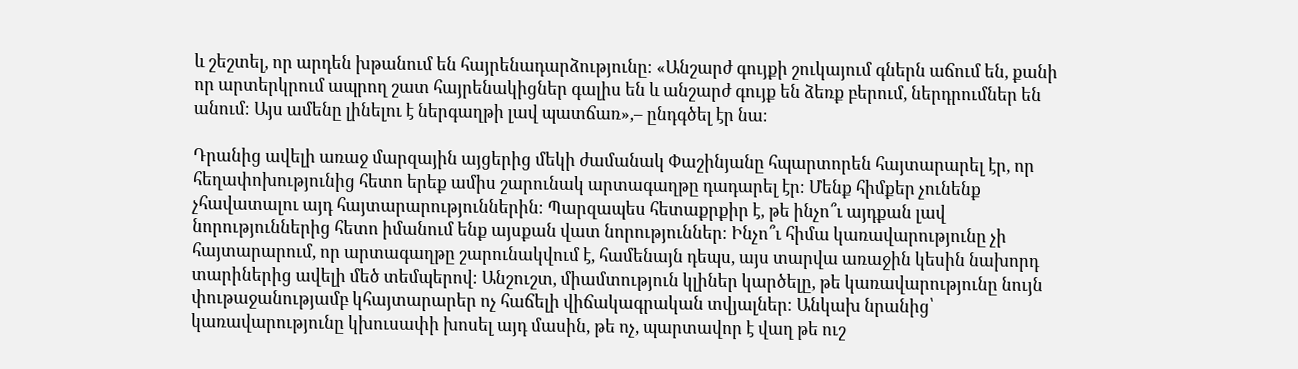և շեշտել, որ արդեն խթանում են հայրենադարձությունը։ «Անշարժ գույքի շուկայում գներն աճում են, քանի որ արտերկրում ապրող շատ հայրենակիցներ գալիս են և անշարժ գույք են ձեռք բերում, ներդրումներ են անում։ Այս ամենը լինելու է ներգաղթի լավ պատճառ»,– ընդգծել էր նա։

Դրանից ավելի առաջ մարզային այցերից մեկի ժամանակ Փաշինյանը հպարտորեն հայտարարել էր, որ հեղափոխությունից հետո երեք ամիս շարունակ արտագաղթը դադարել էր։ Մենք հիմքեր չունենք չհավատալու այդ հայտարարություններին։ Պարզապես հետաքրքիր է, թե ինչո՞ւ այդքան լավ նորություններից հետո իմանում ենք այսքան վատ նորություններ։ Ինչո՞ւ հիմա կառավարությունը չի հայտարարում, որ արտագաղթը շարունակվում է, համենայն դեպս, այս տարվա առաջին կեսին նախորդ տարիներից ավելի մեծ տեմպերով։ Անշուշտ, միամտություն կլիներ կարծելը, թե կառավարությունը նույն փութաջանությամբ կհայտարարեր ոչ հաճելի վիճակագրական տվյալներ։ Անկախ նրանից՝ կառավարությունը կխուսափի խոսել այդ մասին, թե ոչ, պարտավոր է վաղ թե ուշ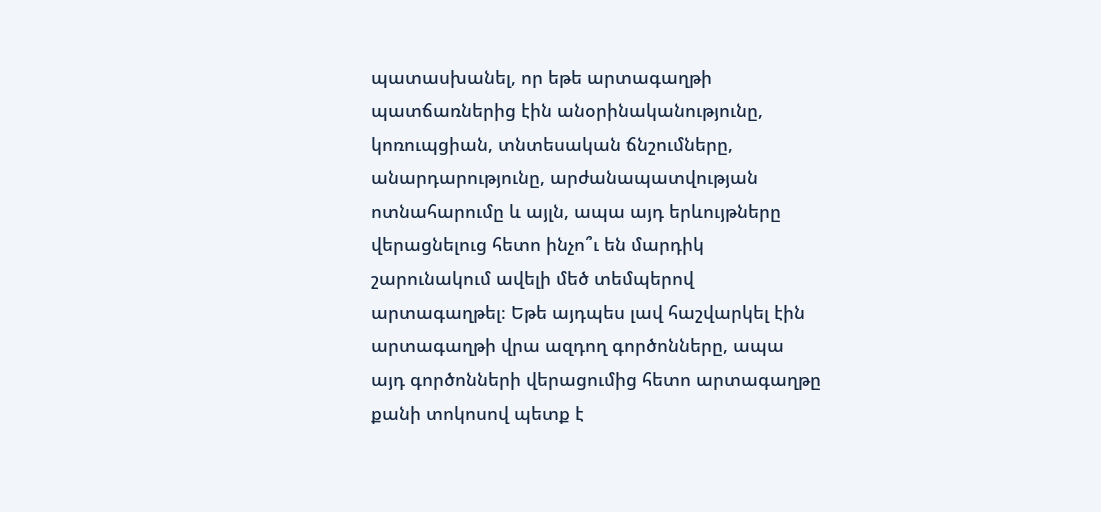պատասխանել, որ եթե արտագաղթի պատճառներից էին անօրինականությունը, կոռուպցիան, տնտեսական ճնշումները, անարդարությունը, արժանապատվության ոտնահարումը և այլն, ապա այդ երևույթները վերացնելուց հետո ինչո՞ւ են մարդիկ շարունակում ավելի մեծ տեմպերով արտագաղթել։ Եթե այդպես լավ հաշվարկել էին արտագաղթի վրա ազդող գործոնները, ապա այդ գործոնների վերացումից հետո արտագաղթը քանի տոկոսով պետք է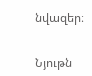նվազեր։


Նյութն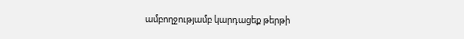ամբողջությամբ կարդացեք թերթի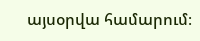այսօրվա համարում։